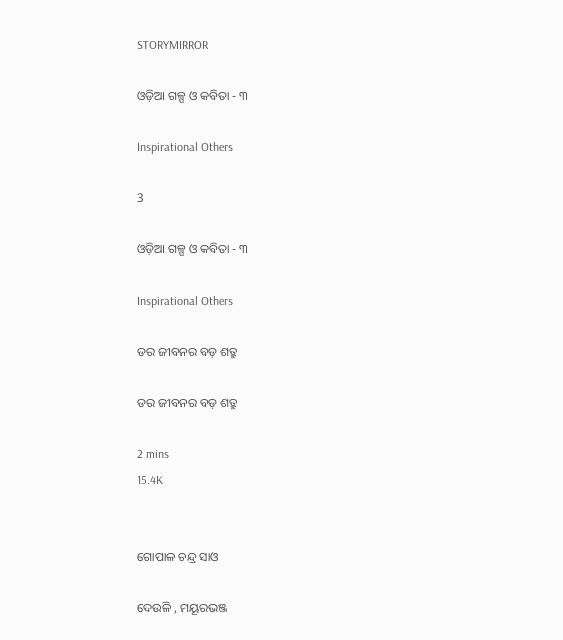STORYMIRROR

ଓଡ଼ିଆ ଗଳ୍ପ ଓ କବିତା - ୩

Inspirational Others

3

ଓଡ଼ିଆ ଗଳ୍ପ ଓ କବିତା - ୩

Inspirational Others

ଡର ଜୀବନର ବଡ଼ ଶତ୍ରୁ

ଡର ଜୀବନର ବଡ଼ ଶତ୍ରୁ

2 mins
15.4K


ଗୋପାଳ ଚନ୍ଦ୍ର ସାଓ

ଦେଉଳି , ମୟୂରଭଞ୍ଜ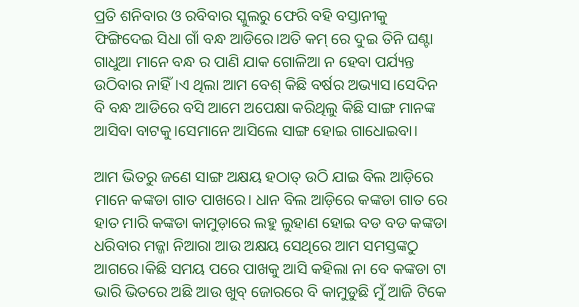ପ୍ରତି ଶନିବାର ଓ ରବିବାର ସ୍କୁଲରୁ ଫେରି ବହି ବସ୍ତାନୀକୁ ଫିଙ୍ଗିଦେଇ ସିଧା ଗାଁ ବନ୍ଧ ଆଡିରେ।ଅତି କମ୍ ରେ ଦୁଇ ତିନି ଘଣ୍ଟା ଗାଧୁଆ ମାନେ ବନ୍ଧ ର ପାଣି ଯାକ ଗୋଳିଆ ନ ହେବା ପର୍ଯ୍ୟନ୍ତ ଉଠିବାର ନାହିଁ।ଏ ଥିଲା ଆମ ବେଶ୍ କିଛି ବର୍ଷର ଅଭ୍ୟାସ।ସେଦିନ ବି ବନ୍ଧ ଆଡିରେ ବସି ଆମେ ଅପେକ୍ଷା କରିଥିଲୁ କିଛି ସାଙ୍ଗ ମାନଙ୍କ ଆସିବା ବାଟକୁ।ସେମାନେ ଆସିଲେ ସାଙ୍ଗ ହୋଇ ଗାଧୋଇବା।

ଆମ ଭିତରୁ ଜଣେ ସାଙ୍ଗ ଅକ୍ଷୟ ହଠାତ୍ ଉଠି ଯାଇ ବିଲ ଆଡ଼ିରେ ମାନେ କଙ୍କଡା ଗାତ ପାଖରେ। ଧାନ ବିଲ ଆଡ଼ିରେ କଙ୍କଡା ଗାତ ରେ ହାତ ମାରି କଙ୍କଡା କାମୁଡ଼ାରେ ଲହୁ ଲୁହାଣ ହୋଇ ବଡ ବଡ କଙ୍କଡା ଧରିବାର ମଜ୍ଜା ନିଆରା ଆଉ ଅକ୍ଷୟ ସେଥିରେ ଆମ ସମସ୍ତଙ୍କଠୁ ଆଗରେ।କିଛି ସମୟ ପରେ ପାଖକୁ ଆସି କହିଲା ନା ବେ କଙ୍କଡା ଟା ଭାରି ଭିତରେ ଅଛି ଆଉ ଖୁବ୍ ଜୋରରେ ବି କାମୁଡୁଛି ମୁଁ ଆଜି ଟିକେ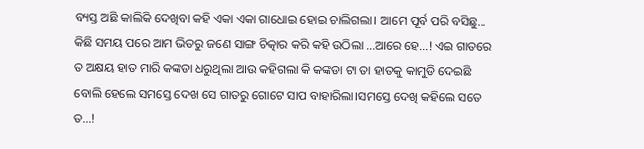ବ୍ୟସ୍ତ ଅଛି କାଲିକି ଦେଖିବା କହି ଏକା ଏକା ଗାଧୋଇ ହୋଇ ଚାଲିଗଲା। ଆମେ ପୂର୍ବ ପରି ବସିଛୁ... କିଛି ସମୟ ପରେ ଆମ ଭିତରୁ ଜଣେ ସାଙ୍ଗ ଚିତ୍କାର କରି କହି ଉଠିଲା ...ଆରେ ହେ...! ଏଇ ଗାତରେ ତ ଅକ୍ଷୟ ହାତ ମାରି କଙ୍କଡା ଧରୁଥିଲା ଆଉ କହିଗଲା କି କଙ୍କଡା ଟା ତା ହାତକୁ କାମୁଡି ଦେଇଛି ବୋଲି ହେଲେ ସମସ୍ତେ ଦେଖ ସେ ଗାତରୁ ଗୋଟେ ସାପ ବାହାରିଲା।ସମସ୍ତେ ଦେଖି କହିଲେ ସତେ ତ...!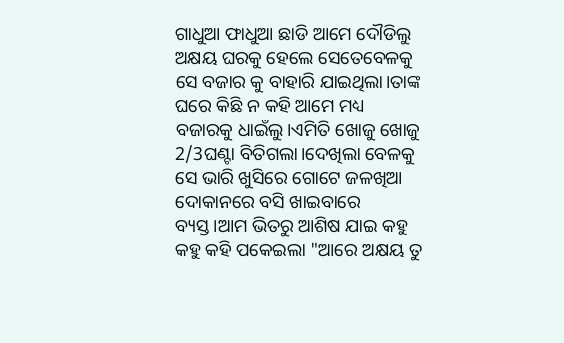ଗାଧୁଆ ଫାଧୁଆ ଛାଡି ଆମେ ଦୌଡିଲୁ ଅକ୍ଷୟ ଘରକୁ ହେଲେ ସେତେବେଳକୁ ସେ ବଜାର କୁ ବାହାରି ଯାଇଥିଲା।ତାଙ୍କ ଘରେ କିଛି ନ କହି ଆମେ ମଧ୍ୟ ବଜାରକୁ ଧାଇଁଲୁ।ଏମିତି ଖୋଜୁ ଖୋଜୁ 2/3ଘଣ୍ଟା ବିତିଗଲା।ଦେଖିଲା ବେଳକୁ ସେ ଭାରି ଖୁସିରେ ଗୋଟେ ଜଳଖିଆ ଦୋକାନରେ ବସି ଖାଇବାରେ ବ୍ୟସ୍ତ।ଆମ ଭିତରୁ ଆଶିଷ ଯାଇ କହୁ କହୁ କହି ପକେଇଲା "ଆରେ ଅକ୍ଷୟ ତୁ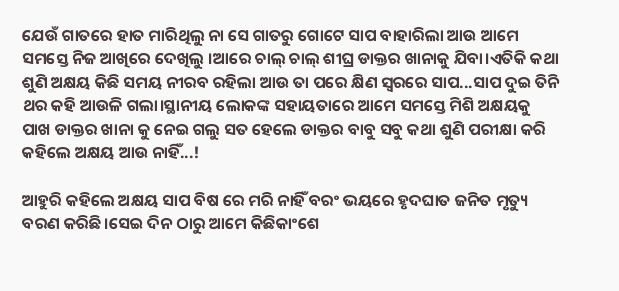ଯେଉଁ ଗାତରେ ହାତ ମାରିଥିଲୁ ନା ସେ ଗାତରୁ ଗୋଟେ ସାପ ବାହାରିଲା ଆଉ ଆମେ ସମସ୍ତେ ନିଜ ଆଖିରେ ଦେଖିଲୁ ।ଆରେ ଚାଲ୍ ଚାଲ୍ ଶୀଘ୍ର ଡାକ୍ତର ଖାନାକୁ ଯିବା।ଏତିକି କଥା ଶୁଣି ଅକ୍ଷୟ କିଛି ସମୟ ନୀରବ ରହିଲା ଆଉ ତା ପରେ କ୍ଷିଣ ସ୍ୱରରେ ସାପ...ସାପ ଦୁଇ ତିନି ଥର କହି ଆଉଳି ଗଲା।ସ୍ଥାନୀୟ ଲୋକଙ୍କ ସହାୟତାରେ ଆମେ ସମସ୍ତେ ମିଶି ଅକ୍ଷୟକୁ ପାଖ ଡାକ୍ତର ଖାନା କୁ ନେଇ ଗଲୁ ସତ ହେଲେ ଡାକ୍ତର ବାବୁ ସବୁ କଥା ଶୁଣି ପରୀକ୍ଷା କରି କହିଲେ ଅକ୍ଷୟ ଆଉ ନାହିଁ...!

ଆହୁରି କହିଲେ ଅକ୍ଷୟ ସାପ ବିଷ ରେ ମରି ନାହିଁ ବରଂ ଭୟରେ ହୃଦଘାତ ଜନିତ ମୃତ୍ୟୁ ବରଣ କରିଛି।ସେଇ ଦିନ ଠାରୁ ଆମେ କିଛିକାଂଶେ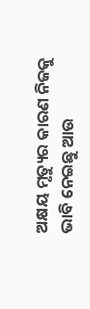ଅକ୍ଷୟ ମୃତ୍ୟୁର କାରଣ ନିଜକୁ ଭାବି ନେଇଛୁ ଆଉ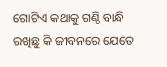ଗୋଟିଏ କଥାକୁ ଗଣ୍ଠି ବାନ୍ଧି ରଖିଛୁ କି ଜୀବନରେ ଯେତେ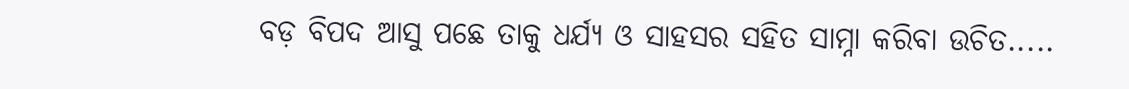ବଡ଼ ବିପଦ ଆସୁ ପଛେ ତାକୁ ଧର୍ଯ୍ୟ ଓ ସାହସର ସହିତ ସାମ୍ନା କରିବା ଉଚିତ.....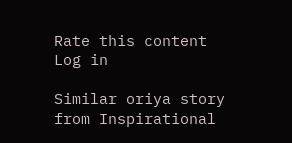Rate this content
Log in

Similar oriya story from Inspirational